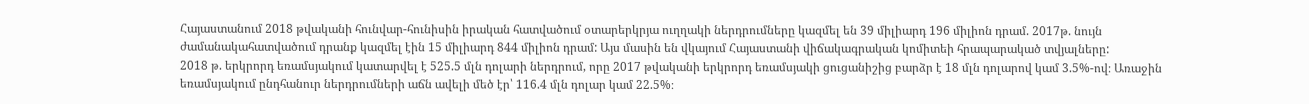Հայաստանում 2018 թվականի հունվար-հունիսին իրական հատվածում օտարերկրյա ուղղակի ներդրումները կազմել են 39 միլիարդ 196 միլիոն դրամ. 2017թ. նույն ժամանակահատվածում դրանք կազմել էին 15 միլիարդ 844 միլիոն դրամ: Այս մասին են վկայում Հայաստանի վիճակագրական կոմիտեի հրապարակած տվյալները:
2018 թ. երկրորդ եռամսյակում կատարվել է 525.5 մլն դոլարի ներդրում, որը 2017 թվականի երկրորդ եռամսյակի ցուցանիշից բարձր է 18 մլն դոլարով կամ 3.5%-ով։ Առաջին եռամսյակում ընդհանուր ներդրումների աճն ավելի մեծ էր՝ 116.4 մլն դոլար կամ 22.5%։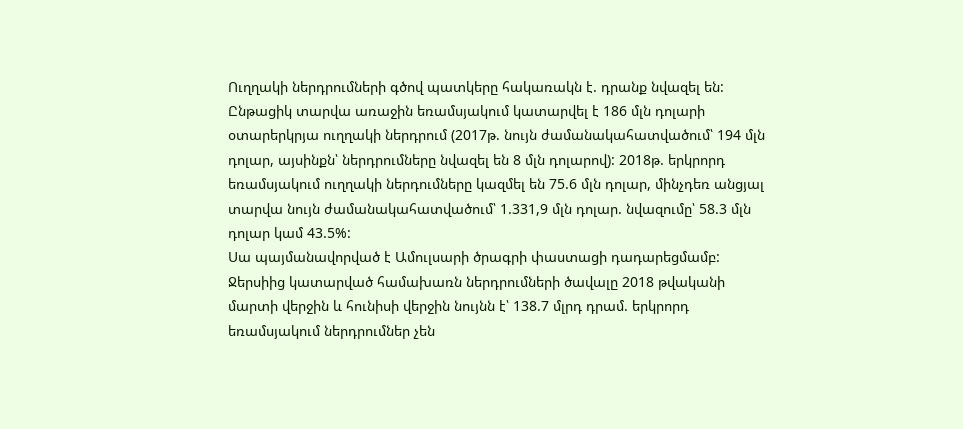Ուղղակի ներդրումների գծով պատկերը հակառակն է. դրանք նվազել են: Ընթացիկ տարվա առաջին եռամսյակում կատարվել է 186 մլն դոլարի օտարերկրյա ուղղակի ներդրում (2017թ. նույն ժամանակահատվածում՝ 194 մլն դոլար, այսինքն՝ ներդրումները նվազել են 8 մլն դոլարով): 2018թ. երկրորդ եռամսյակում ուղղակի ներդումները կազմել են 75.6 մլն դոլար, մինչդեռ անցյալ տարվա նույն ժամանակահատվածում՝ 1.331,9 մլն դոլար. նվազումը՝ 58.3 մլն դոլար կամ 43.5%:
Սա պայմանավորված է Ամուլսարի ծրագրի փաստացի դադարեցմամբ: Ջերսիից կատարված համախառն ներդրումների ծավալը 2018 թվականի մարտի վերջին և հունիսի վերջին նույնն է՝ 138.7 մլրդ դրամ. երկրորդ եռամսյակում ներդրումներ չեն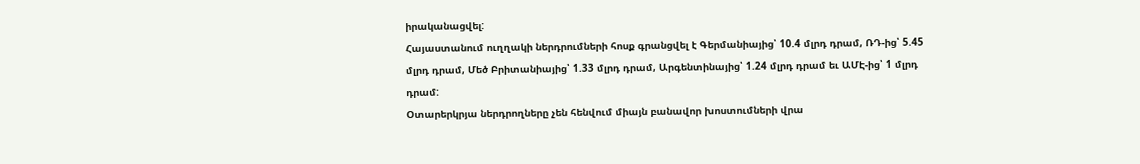իրականացվել:
Հայաստանում ուղղակի ներդրումների հոսք գրանցվել է Գերմանիայից՝ 10.4 մլրդ դրամ, ՌԴ-ից՝ 5.45 մլրդ դրամ, Մեծ Բրիտանիայից՝ 1.33 մլրդ դրամ, Արգենտինայից՝ 1.24 մլրդ դրամ եւ ԱՄԷ-ից՝ 1 մլրդ դրամ:
Օտարերկրյա ներդրողները չեն հենվում միայն բանավոր խոստումների վրա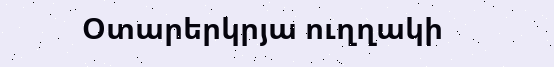Օտարերկրյա ուղղակի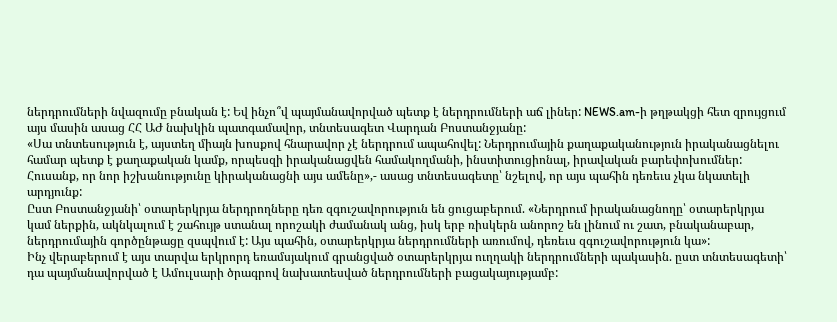ներդրումների նվազումը բնական է: Եվ ինչո՞վ պայմանավորված պետք է ներդրումների աճ լիներ: NEWS.am-ի թղթակցի հետ զրույցում այս մասին ասաց ՀՀ ԱԺ նախկին պատգամավոր, տնտեսագետ Վարդան Բոստանջյանը:
«Սա տնտեսություն է, այստեղ միայն խոսքով հնարավոր չէ ներդրում ապահովել: Ներդրումային քաղաքականություն իրականացնելու համար պետք է քաղաքական կամք, որպեսզի իրականացվեն համակողմանի, ինստիտուցիոնալ, իրավական բարեփոխումներ: Հուսանք, որ նոր իշխանությունը կիրականացնի այս ամենը»,- ասաց տնտեսագետը՝ նշելով, որ այս պահին դեռեւս չկա նկատելի արդյունք:
Ըստ Բոստանջյանի՝ օտարերկրյա ներդրողները դեռ զգուշավորություն են ցուցաբերում. «Ներդրում իրականացնողը՝ օտարերկրյա կամ ներքին, ակնկալում է շահույթ ստանալ որոշակի ժամանակ անց, իսկ երբ ռիսկերն անորոշ են լինում ու շատ, բնականաբար, ներդրումային գործընթացը զսպվում է: Այս պահին, օտարերկրյա ներդրումների առումով, դեռեւս զգուշավորություն կա»:
Ինչ վերաբերում է այս տարվա երկրորդ եռամսյակում գրանցված օտարերկրյա ուղղակի ներդրումների պակասին. ըստ տնտեսագետի՝ դա պայմանավորված է Ամուլսարի ծրագրով նախատեսված ներդրումների բացակայությամբ: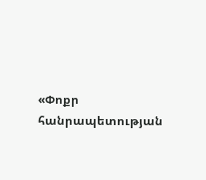«Փոքր հանրապետության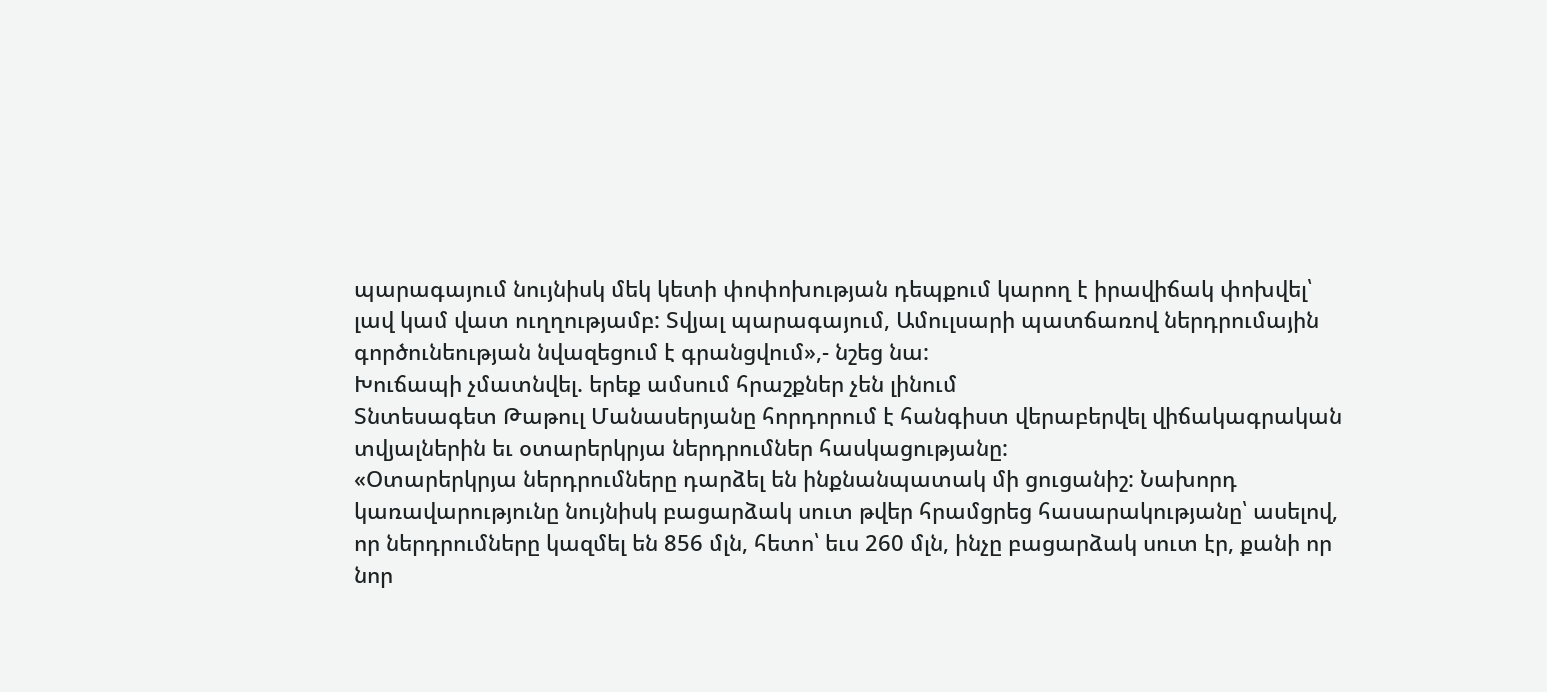պարագայում նույնիսկ մեկ կետի փոփոխության դեպքում կարող է իրավիճակ փոխվել՝ լավ կամ վատ ուղղությամբ: Տվյալ պարագայում, Ամուլսարի պատճառով ներդրումային գործունեության նվազեցում է գրանցվում»,- նշեց նա:
Խուճապի չմատնվել. երեք ամսում հրաշքներ չեն լինում
Տնտեսագետ Թաթուլ Մանասերյանը հորդորում է հանգիստ վերաբերվել վիճակագրական տվյալներին եւ օտարերկրյա ներդրումներ հասկացությանը:
«Օտարերկրյա ներդրումները դարձել են ինքնանպատակ մի ցուցանիշ: Նախորդ կառավարությունը նույնիսկ բացարձակ սուտ թվեր հրամցրեց հասարակությանը՝ ասելով, որ ներդրումները կազմել են 856 մլն, հետո՝ եւս 260 մլն, ինչը բացարձակ սուտ էր, քանի որ նոր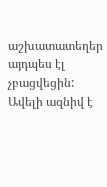աշխատատեղեր այդպես էլ չբացվեցին: Ավելի ազնիվ է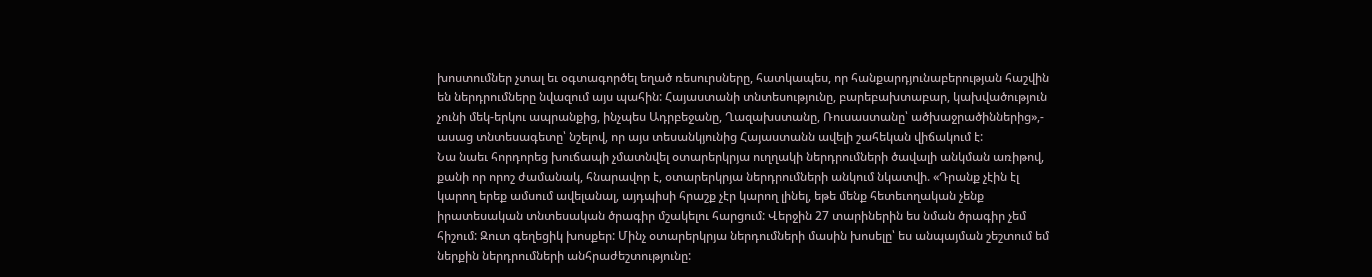խոստումներ չտալ եւ օգտագործել եղած ռեսուրսները, հատկապես, որ հանքարդյունաբերության հաշվին են ներդրումները նվազում այս պահին: Հայաստանի տնտեսությունը, բարեբախտաբար, կախվածություն չունի մեկ-երկու ապրանքից, ինչպես Ադրբեջանը, Ղազախստանը, Ռուսաստանը՝ ածխաջրածիններից»,- ասաց տնտեսագետը՝ նշելով, որ այս տեսանկյունից Հայաստանն ավելի շահեկան վիճակում է:
Նա նաեւ հորդորեց խուճապի չմատնվել օտարերկրյա ուղղակի ներդրումների ծավալի անկման առիթով, քանի որ որոշ ժամանակ, հնարավոր է, օտարերկրյա ներդրումների անկում նկատվի. «Դրանք չէին էլ կարող երեք ամսում ավելանալ, այդպիսի հրաշք չէր կարող լինել, եթե մենք հետեւողական չենք իրատեսական տնտեսական ծրագիր մշակելու հարցում: Վերջին 27 տարիներին ես նման ծրագիր չեմ հիշում: Զուտ գեղեցիկ խոսքեր: Մինչ օտարերկրյա ներդումների մասին խոսելը՝ ես անպայման շեշտում եմ ներքին ներդրումների անհրաժեշտությունը: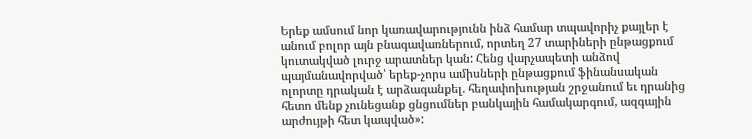Երեք ամսում նոր կառավարությունն ինձ համար տպավորիչ քայլեր է անում բոլոր այն բնագավառներում, որտեղ 27 տարիների ընթացքում կուտակված լուրջ արատներ կան: Հենց վարչապետի անձով պայմանավորված՝ երեք-չորս ամիսների ընթացքում ֆինանսական ոլորտը դրական է արձագանքել. հեղափոխության շրջանում եւ դրանից հետո մենք չունեցանք ցնցումներ բանկային համակարգում, ազգային արժույթի հետ կապված»: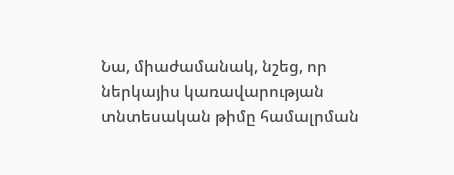Նա, միաժամանակ, նշեց, որ ներկայիս կառավարության տնտեսական թիմը համալրման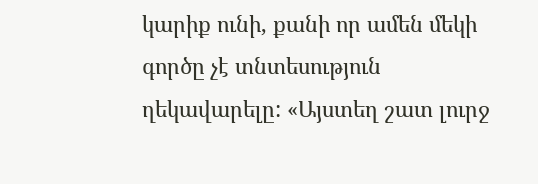կարիք ունի, քանի որ ամեն մեկի գործը չէ տնտեսություն ղեկավարելը: «Այստեղ շատ լուրջ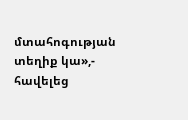մտահոգության տեղիք կա»,- հավելեց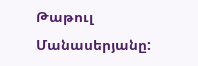Թաթուլ Մանասերյանը: